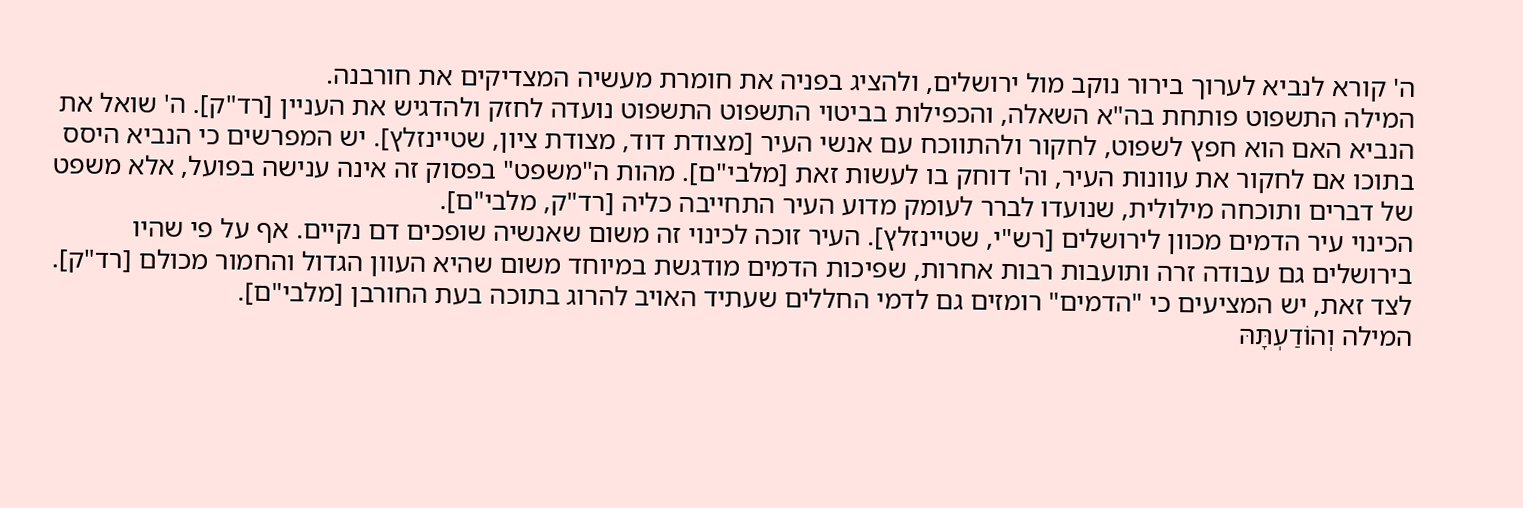ה' קורא לנביא לערוך בירור נוקב מול ירושלים, ולהציג בפניה את חומרת מעשיה המצדיקים את חורבנה.
המילה התשפוט פותחת בה"א השאלה, והכפילות בביטוי התשפוט התשפוט נועדה לחזק ולהדגיש את העניין [רד"ק]. ה' שואל את הנביא האם הוא חפץ לשפוט, לחקור ולהתווכח עם אנשי העיר [מצודת דוד, מצודת ציון, שטיינזלץ]. יש המפרשים כי הנביא היסס בתוכו אם לחקור את עוונות העיר, וה' דוחק בו לעשות זאת [מלבי"ם]. מהות ה"משפט" בפסוק זה אינה ענישה בפועל, אלא משפט של דברים ותוכחה מילולית, שנועדו לברר לעומק מדוע העיר התחייבה כליה [רד"ק, מלבי"ם].
הכינוי עיר הדמים מכוון לירושלים [רש"י, שטיינזלץ]. העיר זוכה לכינוי זה משום שאנשיה שופכים דם נקיים. אף על פי שהיו בירושלים גם עבודה זרה ותועבות רבות אחרות, שפיכות הדמים מודגשת במיוחד משום שהיא העוון הגדול והחמור מכולם [רד"ק]. לצד זאת, יש המציעים כי "הדמים" רומזים גם לדמי החללים שעתיד האויב להרוג בתוכה בעת החורבן [מלבי"ם].
המילה וְהוֹדַעְתָּהּ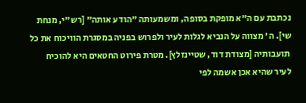נכתבת עם ה"א מופקת בסופה, ומשמעותה "הודע אותה" [רש"י, מנחת שי]. ה' מצווה על הנביא לגלות לעיר ולפרוש בפניה במסגרת הוויכוח את כל תועבותיה [מצודת דוד, שטיינזלץ]. מטרת פירוט החטאים היא להוכיח לעיר שהיא אכן אשמה לפי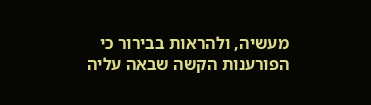מעשיה, ולהראות בבירור כי הפורענות הקשה שבאה עליה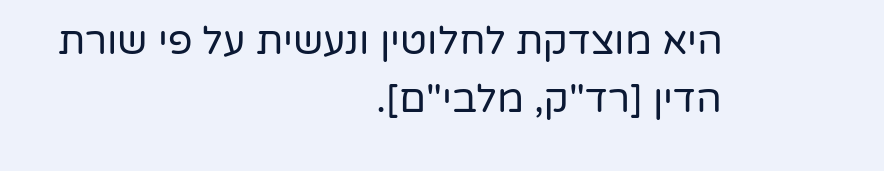היא מוצדקת לחלוטין ונעשית על פי שורת הדין [רד"ק, מלבי"ם].